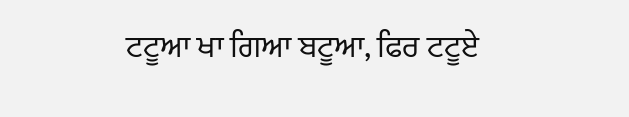ਟਟੂਆ ਖਾ ਗਿਆ ਬਟੂਆ, ਫਿਰ ਟਟੂਏ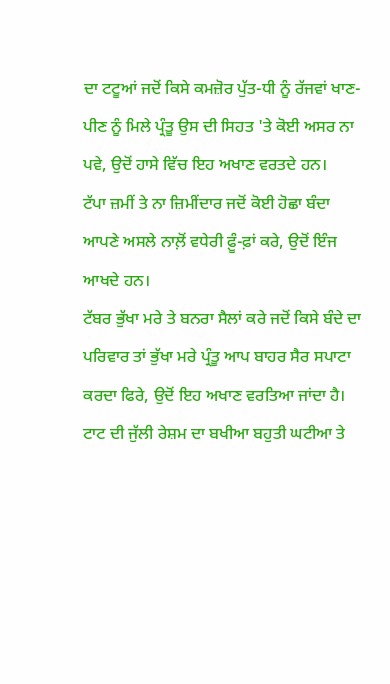ਦਾ ਟਟੂਆਂ ਜਦੋਂ ਕਿਸੇ ਕਮਜ਼ੋਰ ਪੁੱਤ-ਧੀ ਨੂੰ ਰੱਜਵਾਂ ਖਾਣ-ਪੀਣ ਨੂੰ ਮਿਲੇ ਪ੍ਰੰਤੂ ਉਸ ਦੀ ਸਿਹਤ 'ਤੇ ਕੋਈ ਅਸਰ ਨਾ ਪਵੇ, ਉਦੋਂ ਹਾਸੇ ਵਿੱਚ ਇਹ ਅਖਾਣ ਵਰਤਦੇ ਹਨ।
ਟੱਪਾ ਜ਼ਮੀਂ ਤੇ ਨਾ ਜ਼ਿਮੀਂਦਾਰ ਜਦੋਂ ਕੋਈ ਹੋਛਾ ਬੰਦਾ ਆਪਣੇ ਅਸਲੇ ਨਾਲ਼ੋਂ ਵਧੇਰੀ ਫ਼ੂੰ-ਫ਼ਾਂ ਕਰੇ, ਉਦੋਂ ਇੰਜ ਆਖਦੇ ਹਨ।
ਟੱਬਰ ਭੁੱਖਾ ਮਰੇ ਤੇ ਬਨਰਾ ਸੈਲਾਂ ਕਰੇ ਜਦੋਂ ਕਿਸੇ ਬੰਦੇ ਦਾ ਪਰਿਵਾਰ ਤਾਂ ਭੁੱਖਾ ਮਰੇ ਪ੍ਰੰਤੂ ਆਪ ਬਾਹਰ ਸੈਰ ਸਪਾਟਾ ਕਰਦਾ ਫਿਰੇ, ਉਦੋਂ ਇਹ ਅਖਾਣ ਵਰਤਿਆ ਜਾਂਦਾ ਹੈ।
ਟਾਟ ਦੀ ਜੁੱਲੀ ਰੇਸ਼ਮ ਦਾ ਬਖੀਆ ਬਹੁਤੀ ਘਟੀਆ ਤੇ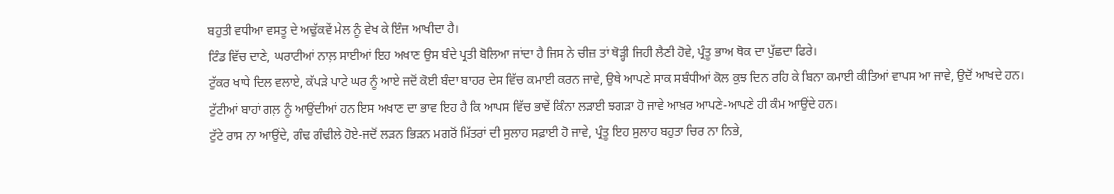ਬਹੁਤੀ ਵਧੀਆ ਵਸਤੂ ਦੇ ਅਢੁੱਕਵੇਂ ਮੇਲ ਨੂੰ ਵੇਖ ਕੇ ਇੰਜ ਆਖੀਦਾ ਹੈ।
ਟਿੰਡ ਵਿੱਚ ਦਾਣੇ, ਘਰਾਟੀਆਂ ਨਾਲ਼ ਸਾਈਆਂ ਇਹ ਅਖਾਣ ਉਸ ਬੰਦੇ ਪ੍ਰਤੀ ਬੋਲਿਆ ਜਾਂਦਾ ਹੈ ਜਿਸ ਨੇ ਚੀਜ਼ ਤਾਂ ਥੋੜ੍ਹੀ ਜਿਹੀ ਲੈਣੀ ਹੋਵੇ, ਪ੍ਰੰਤੂ ਭਾਅ ਥੋਕ ਦਾ ਪੁੱਛਦਾ ਫਿਰੇ।
ਟੁੱਕਰ ਖਾਧੇ ਦਿਲ ਵਲਾਏ, ਕੱਪੜੇ ਪਾਟੇ ਘਰ ਨੂੰ ਆਏ ਜਦੋਂ ਕੋਈ ਬੰਦਾ ਬਾਹਰ ਦੇਸ ਵਿੱਚ ਕਮਾਈ ਕਰਨ ਜਾਵੇ, ਉਥੇ ਆਪਣੇ ਸਾਕ ਸਬੰਧੀਆਂ ਕੋਲ ਕੁਝ ਦਿਨ ਰਹਿ ਕੇ ਬਿਨਾ ਕਮਾਈ ਕੀਤਿਆਂ ਵਾਪਸ ਆ ਜਾਵੇ, ਉਦੋਂ ਆਖਦੇ ਹਨ।
ਟੁੱਟੀਆਂ ਬਾਹਾਂ ਗਲ਼ ਨੂੰ ਆਉਂਦੀਆਂ ਹਨ ਇਸ ਅਖਾਣ ਦਾ ਭਾਵ ਇਹ ਹੈ ਕਿ ਆਪਸ ਵਿੱਚ ਭਾਵੇਂ ਕਿੰਨਾ ਲੜਾਈ ਝਗੜਾ ਹੋ ਜਾਵੇ ਆਖ਼ਰ ਆਪਣੇ-ਆਪਣੇ ਹੀ ਕੰਮ ਆਉਂਦੇ ਹਨ।
ਟੁੱਟੇ ਰਾਸ ਨਾ ਆਉਂਦੇ, ਗੰਢ ਗੰਢੀਲੇ ਹੋਏ-ਜਦੋਂ ਲੜਨ ਭਿੜਨ ਮਗਰੋਂ ਮਿੱਤਰਾਂ ਦੀ ਸੁਲਾਹ ਸਫ਼ਾਈ ਹੋ ਜਾਵੇ, ਪ੍ਰੰਤੂ ਇਹ ਸੁਲਾਹ ਬਹੁਤਾ ਚਿਰ ਨਾ ਨਿਭੇ,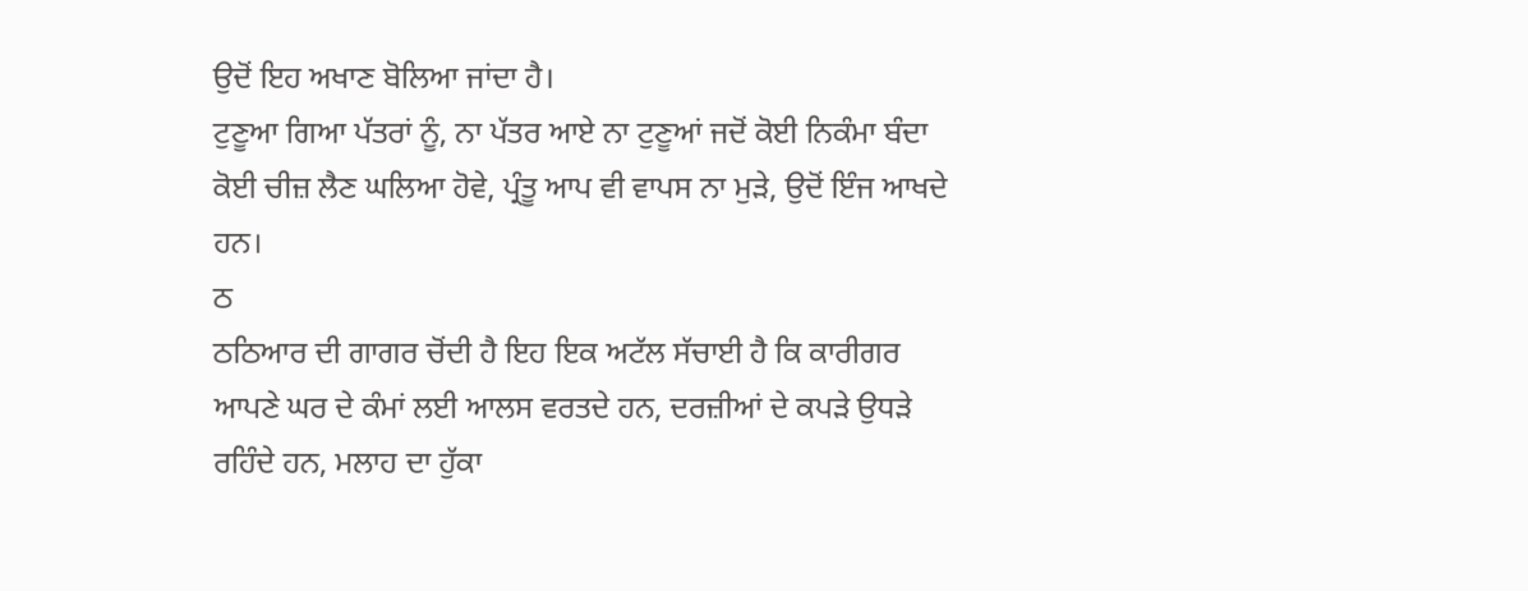ਉਦੋਂ ਇਹ ਅਖਾਣ ਬੋਲਿਆ ਜਾਂਦਾ ਹੈ।
ਟੁਣੂਆ ਗਿਆ ਪੱਤਰਾਂ ਨੂੰ, ਨਾ ਪੱਤਰ ਆਏ ਨਾ ਟੁਣੂਆਂ ਜਦੋਂ ਕੋਈ ਨਿਕੰਮਾ ਬੰਦਾ ਕੋਈ ਚੀਜ਼ ਲੈਣ ਘਲਿਆ ਹੋਵੇ, ਪ੍ਰੰਤੂ ਆਪ ਵੀ ਵਾਪਸ ਨਾ ਮੁੜੇ, ਉਦੋਂ ਇੰਜ ਆਖਦੇ ਹਨ।
ਠ
ਠਠਿਆਰ ਦੀ ਗਾਗਰ ਚੋਂਦੀ ਹੈ ਇਹ ਇਕ ਅਟੱਲ ਸੱਚਾਈ ਹੈ ਕਿ ਕਾਰੀਗਰ ਆਪਣੇ ਘਰ ਦੇ ਕੰਮਾਂ ਲਈ ਆਲਸ ਵਰਤਦੇ ਹਨ, ਦਰਜ਼ੀਆਂ ਦੇ ਕਪੜੇ ਉਧੜੇ ਰਹਿੰਦੇ ਹਨ, ਮਲਾਹ ਦਾ ਹੁੱਕਾ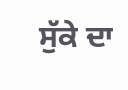ਸੁੱਕੇ ਦਾ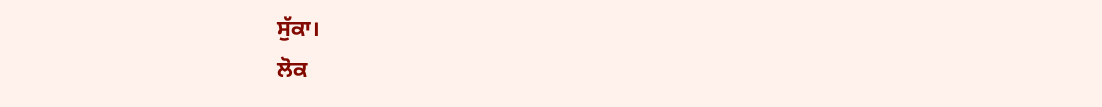ਸੁੱਕਾ।
ਲੋਕ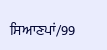ਸਿਆਣਪਾਂ/99